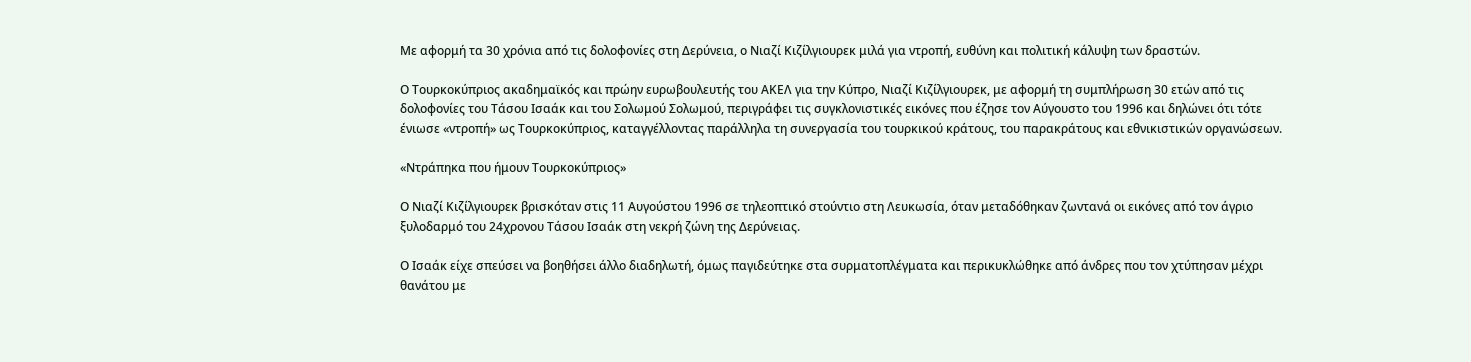Με αφορμή τα 30 χρόνια από τις δολοφονίες στη Δερύνεια, ο Νιαζί Κιζίλγιουρεκ μιλά για ντροπή, ευθύνη και πολιτική κάλυψη των δραστών.

Ο Τουρκοκύπριος ακαδημαϊκός και πρώην ευρωβουλευτής του ΑΚΕΛ για την Κύπρο, Νιαζί Κιζίλγιουρεκ, με αφορμή τη συμπλήρωση 30 ετών από τις δολοφονίες του Τάσου Ισαάκ και του Σολωμού Σολωμού, περιγράφει τις συγκλονιστικές εικόνες που έζησε τον Αύγουστο του 1996 και δηλώνει ότι τότε ένιωσε «ντροπή» ως Τουρκοκύπριος, καταγγέλλοντας παράλληλα τη συνεργασία του τουρκικού κράτους, του παρακράτους και εθνικιστικών οργανώσεων.

«Ντράπηκα που ήμουν Τουρκοκύπριος»

Ο Νιαζί Κιζίλγιουρεκ βρισκόταν στις 11 Αυγούστου 1996 σε τηλεοπτικό στούντιο στη Λευκωσία, όταν μεταδόθηκαν ζωντανά οι εικόνες από τον άγριο ξυλοδαρμό του 24χρονου Τάσου Ισαάκ στη νεκρή ζώνη της Δερύνειας.

Ο Ισαάκ είχε σπεύσει να βοηθήσει άλλο διαδηλωτή, όμως παγιδεύτηκε στα συρματοπλέγματα και περικυκλώθηκε από άνδρες που τον χτύπησαν μέχρι θανάτου με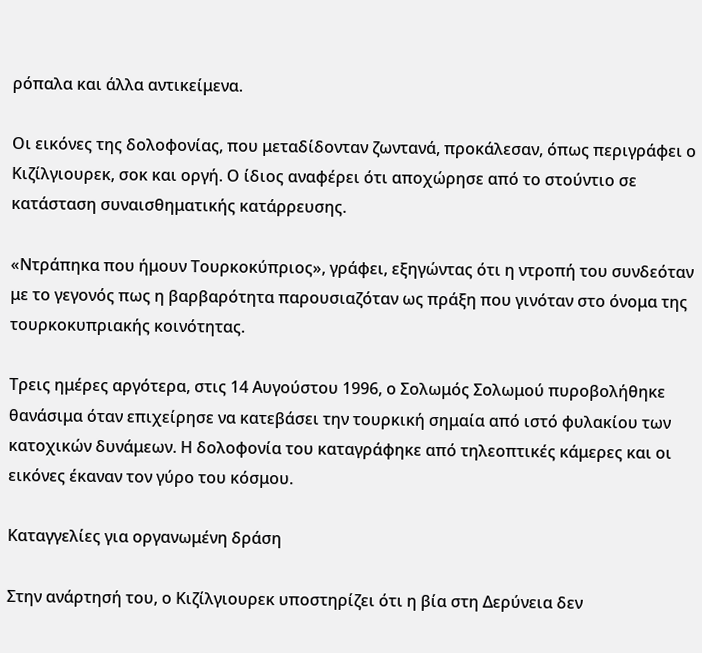ρόπαλα και άλλα αντικείμενα.

Οι εικόνες της δολοφονίας, που μεταδίδονταν ζωντανά, προκάλεσαν, όπως περιγράφει ο Κιζίλγιουρεκ, σοκ και οργή. Ο ίδιος αναφέρει ότι αποχώρησε από το στούντιο σε κατάσταση συναισθηματικής κατάρρευσης.

«Ντράπηκα που ήμουν Τουρκοκύπριος», γράφει, εξηγώντας ότι η ντροπή του συνδεόταν με το γεγονός πως η βαρβαρότητα παρουσιαζόταν ως πράξη που γινόταν στο όνομα της τουρκοκυπριακής κοινότητας.

Τρεις ημέρες αργότερα, στις 14 Αυγούστου 1996, ο Σολωμός Σολωμού πυροβολήθηκε θανάσιμα όταν επιχείρησε να κατεβάσει την τουρκική σημαία από ιστό φυλακίου των κατοχικών δυνάμεων. Η δολοφονία του καταγράφηκε από τηλεοπτικές κάμερες και οι εικόνες έκαναν τον γύρο του κόσμου.

Καταγγελίες για οργανωμένη δράση

Στην ανάρτησή του, ο Κιζίλγιουρεκ υποστηρίζει ότι η βία στη Δερύνεια δεν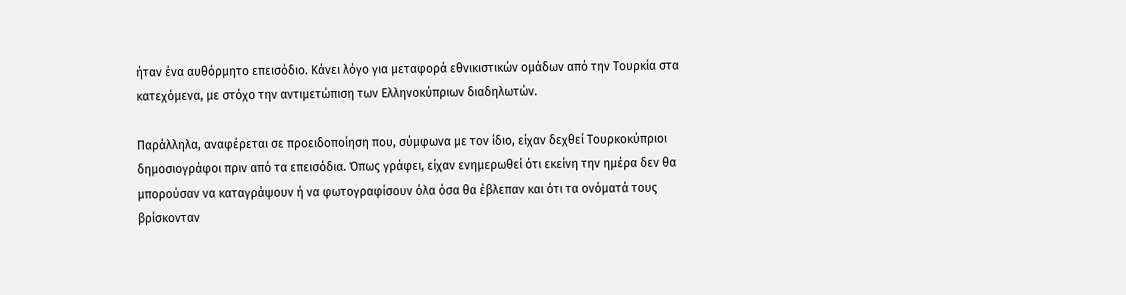ήταν ένα αυθόρμητο επεισόδιο. Κάνει λόγο για μεταφορά εθνικιστικών ομάδων από την Τουρκία στα κατεχόμενα, με στόχο την αντιμετώπιση των Ελληνοκύπριων διαδηλωτών.

Παράλληλα, αναφέρεται σε προειδοποίηση που, σύμφωνα με τον ίδιο, είχαν δεχθεί Τουρκοκύπριοι δημοσιογράφοι πριν από τα επεισόδια. Όπως γράφει, είχαν ενημερωθεί ότι εκείνη την ημέρα δεν θα μπορούσαν να καταγράψουν ή να φωτογραφίσουν όλα όσα θα έβλεπαν και ότι τα ονόματά τους βρίσκονταν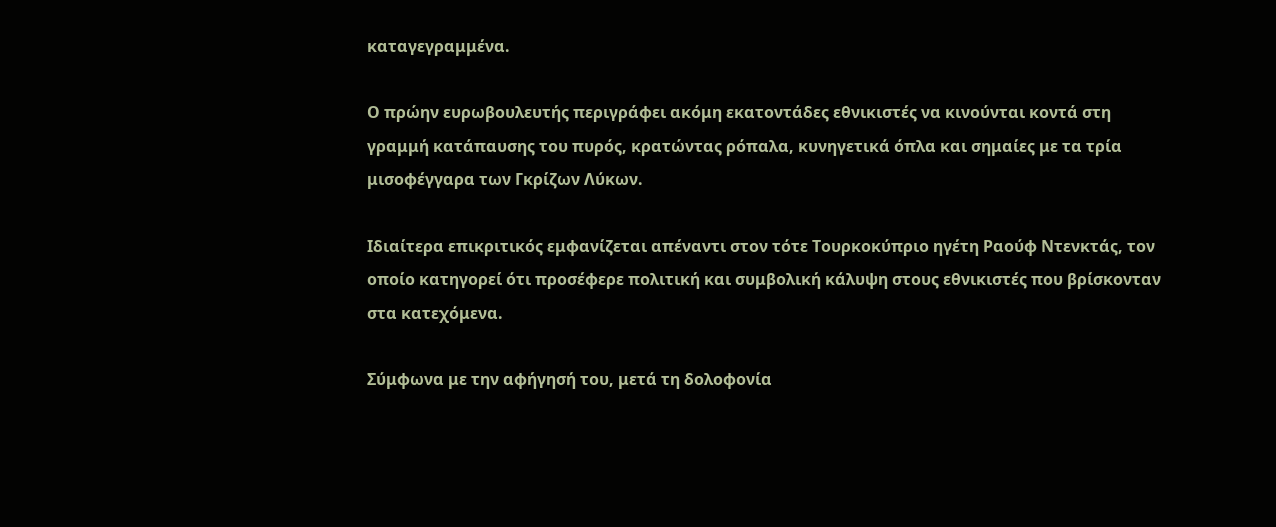καταγεγραμμένα.

Ο πρώην ευρωβουλευτής περιγράφει ακόμη εκατοντάδες εθνικιστές να κινούνται κοντά στη γραμμή κατάπαυσης του πυρός, κρατώντας ρόπαλα, κυνηγετικά όπλα και σημαίες με τα τρία μισοφέγγαρα των Γκρίζων Λύκων.

Ιδιαίτερα επικριτικός εμφανίζεται απέναντι στον τότε Τουρκοκύπριο ηγέτη Ραούφ Ντενκτάς, τον οποίο κατηγορεί ότι προσέφερε πολιτική και συμβολική κάλυψη στους εθνικιστές που βρίσκονταν στα κατεχόμενα.

Σύμφωνα με την αφήγησή του, μετά τη δολοφονία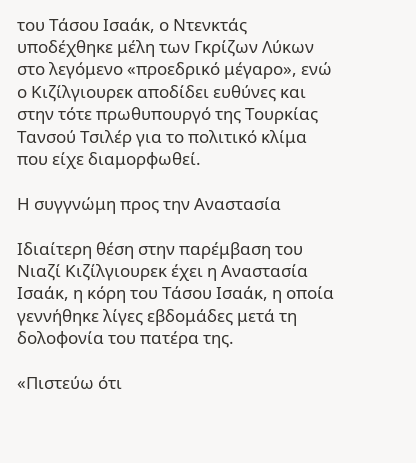του Τάσου Ισαάκ, ο Ντενκτάς υποδέχθηκε μέλη των Γκρίζων Λύκων στο λεγόμενο «προεδρικό μέγαρο», ενώ ο Κιζίλγιουρεκ αποδίδει ευθύνες και στην τότε πρωθυπουργό της Τουρκίας Τανσού Τσιλέρ για το πολιτικό κλίμα που είχε διαμορφωθεί.

Η συγγνώμη προς την Αναστασία

Ιδιαίτερη θέση στην παρέμβαση του Νιαζί Κιζίλγιουρεκ έχει η Αναστασία Ισαάκ, η κόρη του Τάσου Ισαάκ, η οποία γεννήθηκε λίγες εβδομάδες μετά τη δολοφονία του πατέρα της.

«Πιστεύω ότι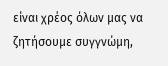είναι χρέος όλων μας να ζητήσουμε συγγνώμη,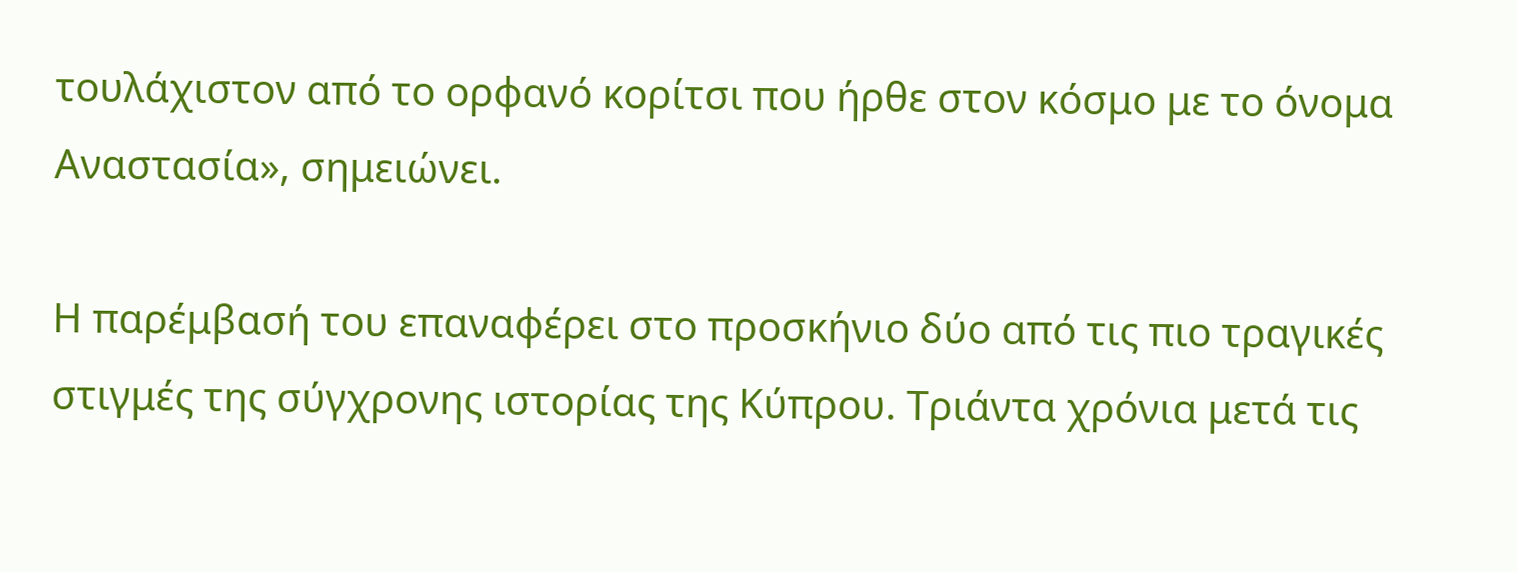τουλάχιστον από το ορφανό κορίτσι που ήρθε στον κόσμο με το όνομα Αναστασία», σημειώνει.

Η παρέμβασή του επαναφέρει στο προσκήνιο δύο από τις πιο τραγικές στιγμές της σύγχρονης ιστορίας της Κύπρου. Τριάντα χρόνια μετά τις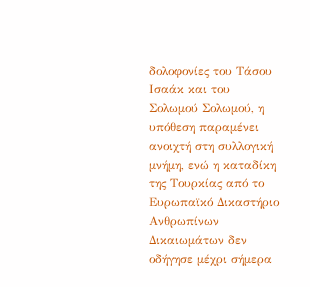δολοφονίες του Τάσου Ισαάκ και του Σολωμού Σολωμού, η υπόθεση παραμένει ανοιχτή στη συλλογική μνήμη, ενώ η καταδίκη της Τουρκίας από το Ευρωπαϊκό Δικαστήριο Ανθρωπίνων Δικαιωμάτων δεν οδήγησε μέχρι σήμερα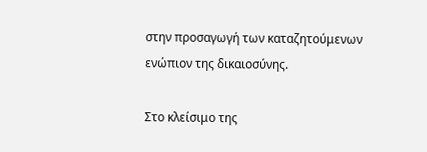στην προσαγωγή των καταζητούμενων ενώπιον της δικαιοσύνης.

Στο κλείσιμο της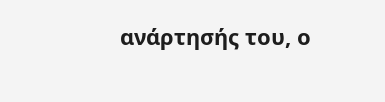ανάρτησής του, ο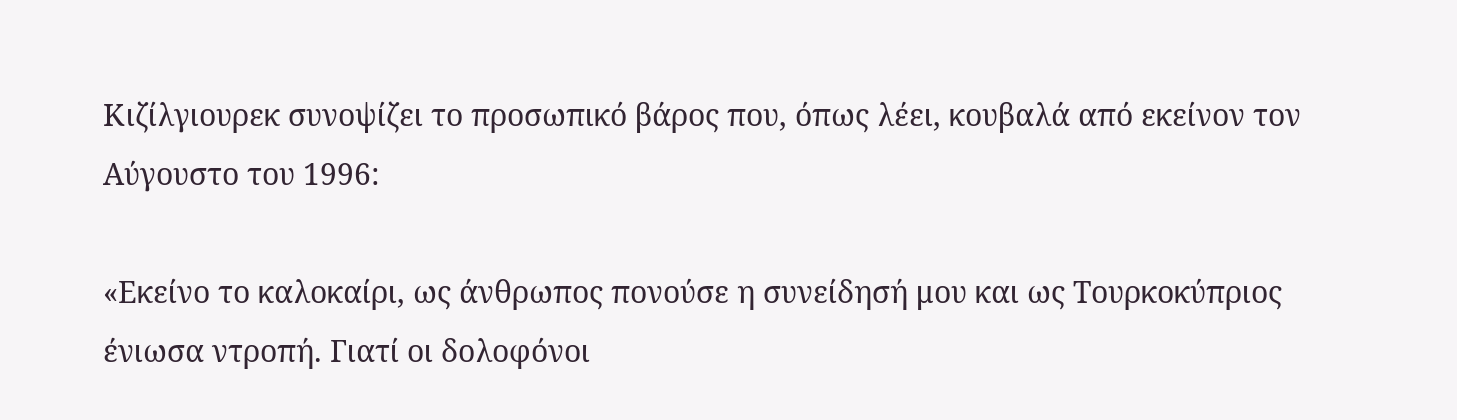Κιζίλγιουρεκ συνοψίζει το προσωπικό βάρος που, όπως λέει, κουβαλά από εκείνον τον Αύγουστο του 1996:

«Εκείνο το καλοκαίρι, ως άνθρωπος πονούσε η συνείδησή μου και ως Τουρκοκύπριος ένιωσα ντροπή. Γιατί οι δολοφόνοι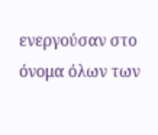ενεργούσαν στο όνομα όλων των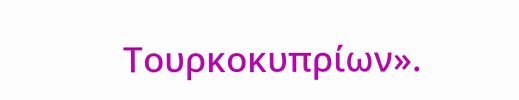Τουρκοκυπρίων».